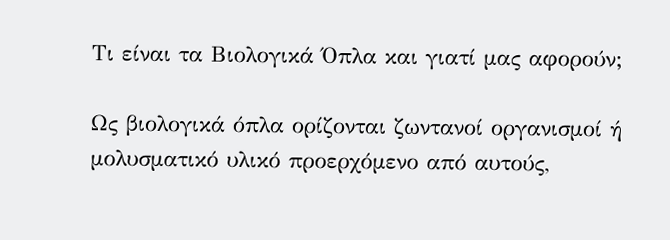Τι είναι τα Βιολογικά Όπλα και γιατί μας αφορούν;

Ως βιολογικά όπλα ορίζονται ζωντανοί οργανισμοί ή μολυσματικό υλικό προερχόμενο από αυτούς,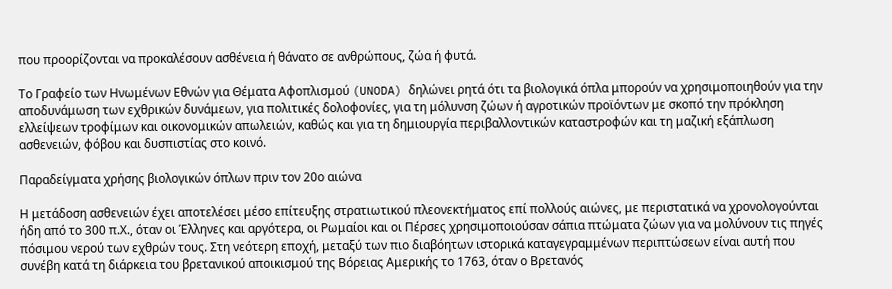που προορίζονται να προκαλέσουν ασθένεια ή θάνατο σε ανθρώπους, ζώα ή φυτά.

Το Γραφείο των Ηνωμένων Εθνών για Θέματα Αφοπλισμού (UNODA) δηλώνει ρητά ότι τα βιολογικά όπλα μπορούν να χρησιμοποιηθούν για την αποδυνάμωση των εχθρικών δυνάμεων, για πολιτικές δολοφονίες, για τη μόλυνση ζώων ή αγροτικών προϊόντων με σκοπό την πρόκληση ελλείψεων τροφίμων και οικονομικών απωλειών, καθώς και για τη δημιουργία περιβαλλοντικών καταστροφών και τη μαζική εξάπλωση ασθενειών, φόβου και δυσπιστίας στο κοινό.

Παραδείγματα χρήσης βιολογικών όπλων πριν τον 20ο αιώνα

Η μετάδοση ασθενειών έχει αποτελέσει μέσο επίτευξης στρατιωτικού πλεονεκτήματος επί πολλούς αιώνες, με περιστατικά να χρονολογούνται ήδη από το 300 π.Χ., όταν οι Έλληνες και αργότερα, οι Ρωμαίοι και οι Πέρσες χρησιμοποιούσαν σάπια πτώματα ζώων για να μολύνουν τις πηγές πόσιμου νερού των εχθρών τους. Στη νεότερη εποχή, μεταξύ των πιο διαβόητων ιστορικά καταγεγραμμένων περιπτώσεων είναι αυτή που συνέβη κατά τη διάρκεια του βρετανικού αποικισμού της Βόρειας Αμερικής το 1763, όταν ο Βρετανός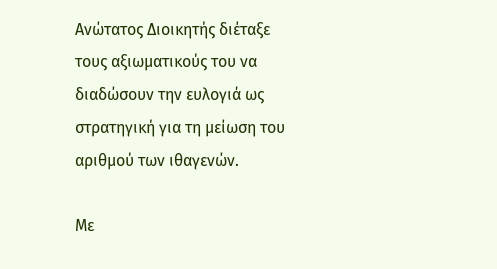Ανώτατος Διοικητής διέταξε τους αξιωματικούς του να διαδώσουν την ευλογιά ως στρατηγική για τη μείωση του αριθμού των ιθαγενών.

Με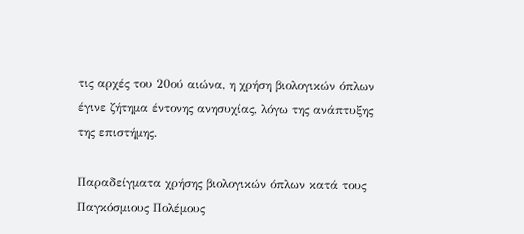τις αρχές του 20ού αιώνα, η χρήση βιολογικών όπλων έγινε ζήτημα έντονης ανησυχίας, λόγω της ανάπτυξης της επιστήμης.

Παραδείγματα χρήσης βιολογικών όπλων κατά τους Παγκόσμιους Πολέμους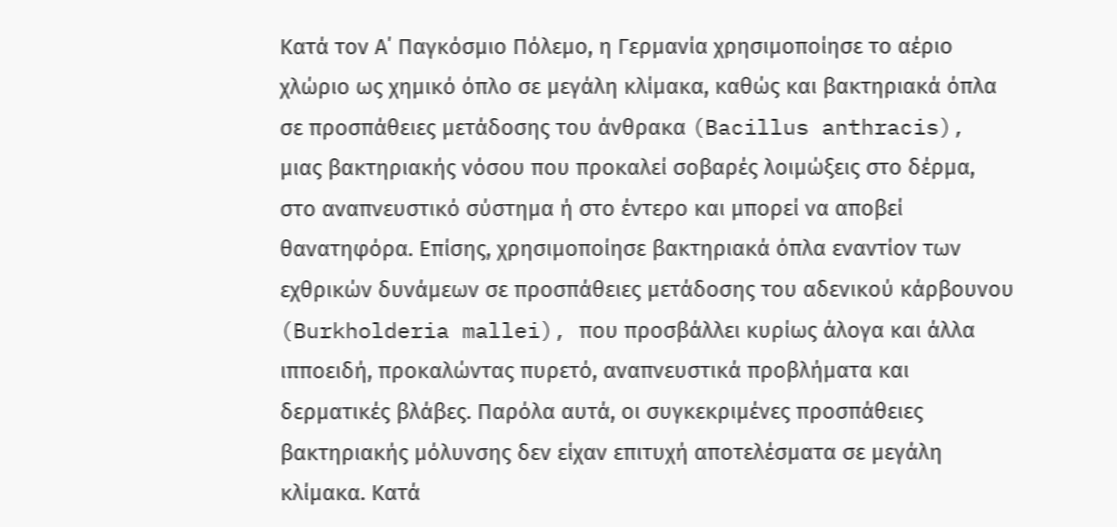Κατά τον Α΄ Παγκόσμιο Πόλεμο, η Γερμανία χρησιμοποίησε το αέριο χλώριο ως χημικό όπλο σε μεγάλη κλίμακα, καθώς και βακτηριακά όπλα σε προσπάθειες μετάδοσης του άνθρακα (Bacillus anthracis), μιας βακτηριακής νόσου που προκαλεί σοβαρές λοιμώξεις στο δέρμα, στο αναπνευστικό σύστημα ή στο έντερο και μπορεί να αποβεί θανατηφόρα. Επίσης, χρησιμοποίησε βακτηριακά όπλα εναντίον των εχθρικών δυνάμεων σε προσπάθειες μετάδοσης του αδενικού κάρβουνου (Burkholderia mallei), που προσβάλλει κυρίως άλογα και άλλα ιπποειδή, προκαλώντας πυρετό, αναπνευστικά προβλήματα και δερματικές βλάβες. Παρόλα αυτά, οι συγκεκριμένες προσπάθειες βακτηριακής μόλυνσης δεν είχαν επιτυχή αποτελέσματα σε μεγάλη κλίμακα. Κατά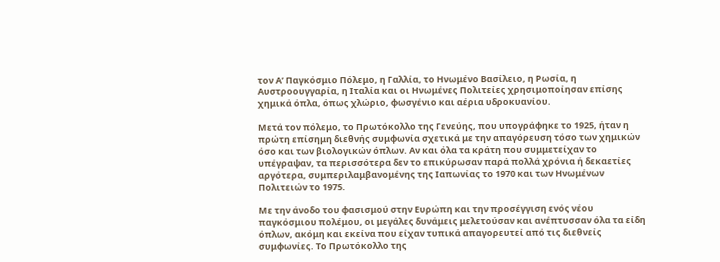τον Α’ Παγκόσμιο Πόλεμο, η Γαλλία, το Ηνωμένο Βασίλειο, η Ρωσία, η Αυστροουγγαρία, η Ιταλία και οι Ηνωμένες Πολιτείες χρησιμοποίησαν επίσης χημικά όπλα, όπως χλώριο, φωσγένιο και αέρια υδροκυανίου.

Μετά τον πόλεμο, το Πρωτόκολλο της Γενεύης, που υπογράφηκε το 1925, ήταν η πρώτη επίσημη διεθνής συμφωνία σχετικά με την απαγόρευση τόσο των χημικών όσο και των βιολογικών όπλων. Αν και όλα τα κράτη που συμμετείχαν το υπέγραψαν, τα περισσότερα δεν το επικύρωσαν παρά πολλά χρόνια ή δεκαετίες αργότερα, συμπεριλαμβανομένης της Ιαπωνίας το 1970 και των Ηνωμένων Πολιτειών το 1975.

Με την άνοδο του φασισμού στην Ευρώπη και την προσέγγιση ενός νέου παγκόσμιου πολέμου, οι μεγάλες δυνάμεις μελετούσαν και ανέπτυσσαν όλα τα είδη όπλων, ακόμη και εκείνα που είχαν τυπικά απαγορευτεί από τις διεθνείς συμφωνίες. Το Πρωτόκολλο της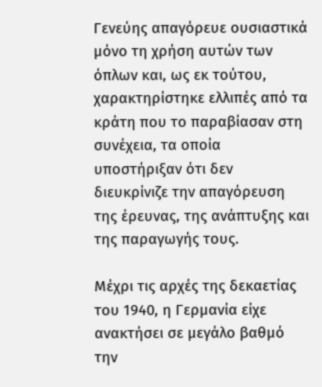Γενεύης απαγόρευε ουσιαστικά μόνο τη χρήση αυτών των όπλων και, ως εκ τούτου, χαρακτηρίστηκε ελλιπές από τα κράτη που το παραβίασαν στη συνέχεια, τα οποία υποστήριξαν ότι δεν διευκρίνιζε την απαγόρευση της έρευνας, της ανάπτυξης και της παραγωγής τους.

Μέχρι τις αρχές της δεκαετίας του 1940, η Γερμανία είχε ανακτήσει σε μεγάλο βαθμό την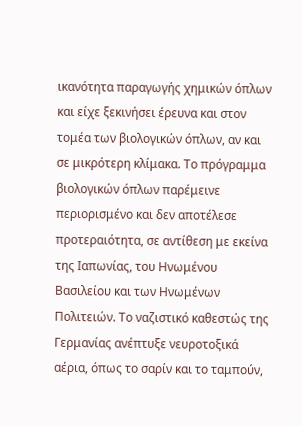ικανότητα παραγωγής χημικών όπλων και είχε ξεκινήσει έρευνα και στον τομέα των βιολογικών όπλων, αν και σε μικρότερη κλίμακα. Το πρόγραμμα βιολογικών όπλων παρέμεινε περιορισμένο και δεν αποτέλεσε προτεραιότητα, σε αντίθεση με εκείνα της Ιαπωνίας, του Ηνωμένου Βασιλείου και των Ηνωμένων Πολιτειών. Το ναζιστικό καθεστώς της Γερμανίας ανέπτυξε νευροτοξικά αέρια, όπως το σαρίν και το ταμπούν,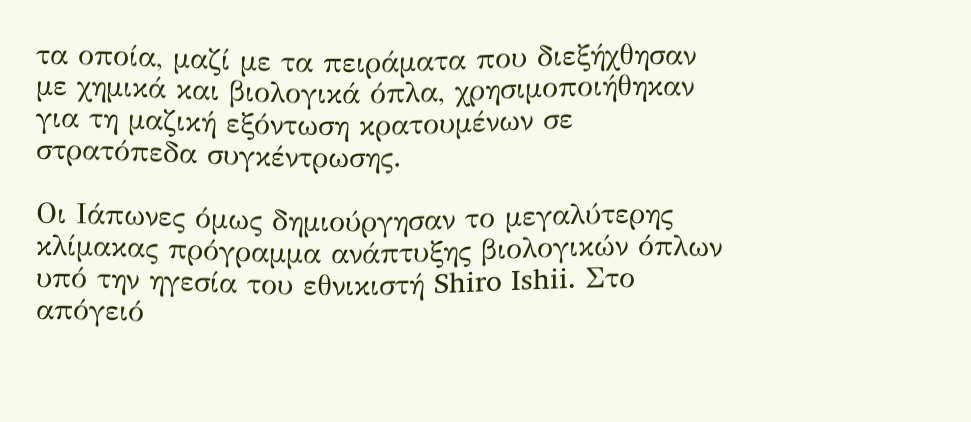τα οποία, μαζί με τα πειράματα που διεξήχθησαν με χημικά και βιολογικά όπλα, χρησιμοποιήθηκαν για τη μαζική εξόντωση κρατουμένων σε στρατόπεδα συγκέντρωσης.

Οι Ιάπωνες όμως δημιούργησαν το μεγαλύτερης κλίμακας πρόγραμμα ανάπτυξης βιολογικών όπλων υπό την ηγεσία του εθνικιστή Shiro Ishii. Στο απόγειό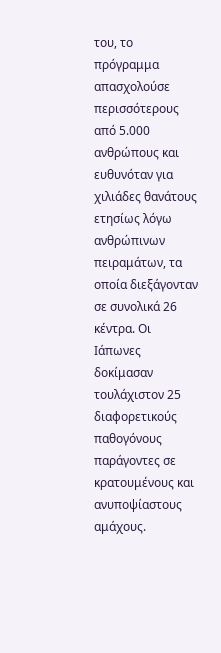του, το πρόγραμμα απασχολούσε περισσότερους από 5.000 ανθρώπους και ευθυνόταν για χιλιάδες θανάτους ετησίως λόγω ανθρώπινων πειραμάτων, τα οποία διεξάγονταν σε συνολικά 26 κέντρα. Οι Ιάπωνες δοκίμασαν τουλάχιστον 25 διαφορετικούς παθογόνους παράγοντες σε κρατουμένους και ανυποψίαστους αμάχους.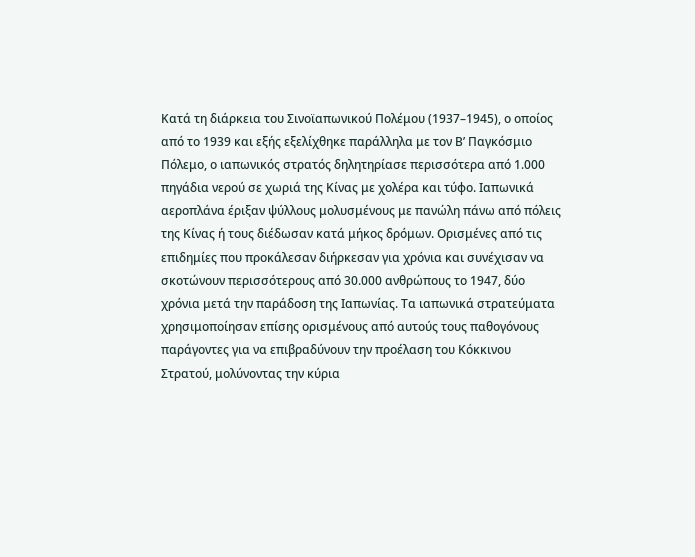Κατά τη διάρκεια του Σινοϊαπωνικού Πολέμου (1937–1945), ο οποίος από το 1939 και εξής εξελίχθηκε παράλληλα με τον Β’ Παγκόσμιο Πόλεμο, ο ιαπωνικός στρατός δηλητηρίασε περισσότερα από 1.000 πηγάδια νερού σε χωριά της Κίνας με χολέρα και τύφο. Ιαπωνικά αεροπλάνα έριξαν ψύλλους μολυσμένους με πανώλη πάνω από πόλεις της Κίνας ή τους διέδωσαν κατά μήκος δρόμων. Ορισμένες από τις επιδημίες που προκάλεσαν διήρκεσαν για χρόνια και συνέχισαν να σκοτώνουν περισσότερους από 30.000 ανθρώπους το 1947, δύο χρόνια μετά την παράδοση της Ιαπωνίας. Τα ιαπωνικά στρατεύματα χρησιμοποίησαν επίσης ορισμένους από αυτούς τους παθογόνους παράγοντες για να επιβραδύνουν την προέλαση του Κόκκινου Στρατού, μολύνοντας την κύρια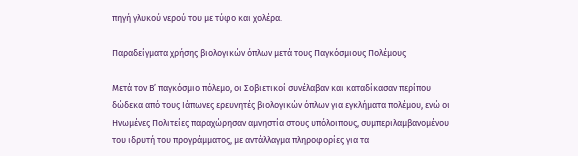πηγή γλυκού νερού του με τύφο και χολέρα.

Παραδείγματα χρήσης βιολογικών όπλων μετά τους Παγκόσμιους Πολέμους

Μετά τον Β’ παγκόσμιο πόλεμο, οι Σοβιετικοί συνέλαβαν και καταδίκασαν περίπου δώδεκα από τους Ιάπωνες ερευνητές βιολογικών όπλων για εγκλήματα πολέμου, ενώ οι Ηνωμένες Πολιτείες παραχώρησαν αμνηστία στους υπόλοιπους, συμπεριλαμβανομένου του ιδρυτή του προγράμματος, με αντάλλαγμα πληροφορίες για τα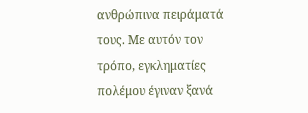ανθρώπινα πειράματά τους. Με αυτόν τον τρόπο, εγκληματίες πολέμου έγιναν ξανά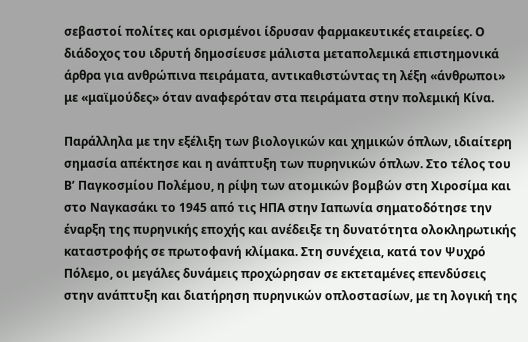σεβαστοί πολίτες και ορισμένοι ίδρυσαν φαρμακευτικές εταιρείες. Ο διάδοχος του ιδρυτή δημοσίευσε μάλιστα μεταπολεμικά επιστημονικά άρθρα για ανθρώπινα πειράματα, αντικαθιστώντας τη λέξη «άνθρωποι» με «μαϊμούδες» όταν αναφερόταν στα πειράματα στην πολεμική Κίνα.

Παράλληλα με την εξέλιξη των βιολογικών και χημικών όπλων, ιδιαίτερη σημασία απέκτησε και η ανάπτυξη των πυρηνικών όπλων. Στο τέλος του Β’ Παγκοσμίου Πολέμου, η ρίψη των ατομικών βομβών στη Χιροσίμα και στο Ναγκασάκι το 1945 από τις ΗΠΑ στην Ιαπωνία σηματοδότησε την έναρξη της πυρηνικής εποχής και ανέδειξε τη δυνατότητα ολοκληρωτικής καταστροφής σε πρωτοφανή κλίμακα. Στη συνέχεια, κατά τον Ψυχρό Πόλεμο, οι μεγάλες δυνάμεις προχώρησαν σε εκτεταμένες επενδύσεις στην ανάπτυξη και διατήρηση πυρηνικών οπλοστασίων, με τη λογική της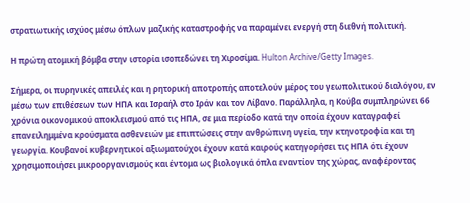στρατιωτικής ισχύος μέσω όπλων μαζικής καταστροφής να παραμένει ενεργή στη διεθνή πολιτική.

Η πρώτη ατομική βόμβα στην ιστορία ισοπεδώνει τη Χιροσίμα. Hulton Archive/Getty Images.

Σήμερα, οι πυρηνικές απειλές και η ρητορική αποτροπής αποτελούν μέρος του γεωπολιτικού διαλόγου, εν μέσω των επιθέσεων των ΗΠΑ και Ισραήλ στο Ιράν και τον Λίβανο. Παράλληλα, η Κούβα συμπληρώνει 66 χρόνια οικονομικού αποκλεισμού από τις ΗΠΑ, σε μια περίοδο κατά την οποία έχουν καταγραφεί επανειλημμένα κρούσματα ασθενειών με επιπτώσεις στην ανθρώπινη υγεία, την κτηνοτροφία και τη γεωργία. Κουβανοί κυβερνητικοί αξιωματούχοι έχουν κατά καιρούς κατηγορήσει τις ΗΠΑ ότι έχουν χρησιμοποιήσει μικροοργανισμούς και έντομα ως βιολογικά όπλα εναντίον της χώρας, αναφέροντας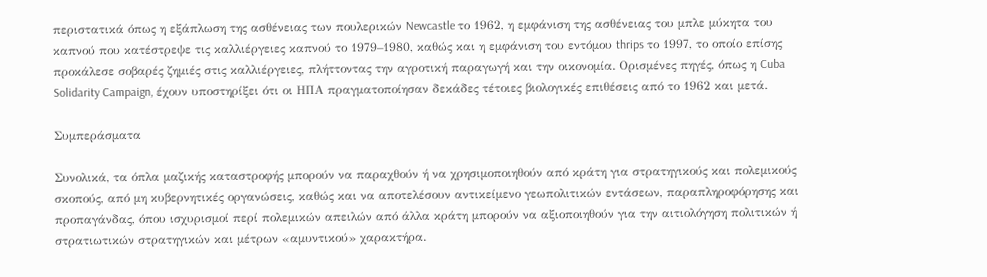περιστατικά όπως η εξάπλωση της ασθένειας των πουλερικών Newcastle το 1962, η εμφάνιση της ασθένειας του μπλε μύκητα του καπνού που κατέστρεψε τις καλλιέργειες καπνού το 1979–1980, καθώς και η εμφάνιση του εντόμου thrips το 1997, το οποίο επίσης προκάλεσε σοβαρές ζημιές στις καλλιέργειες, πλήττοντας την αγροτική παραγωγή και την οικονομία. Ορισμένες πηγές, όπως η Cuba Solidarity Campaign, έχουν υποστηρίξει ότι οι ΗΠΑ πραγματοποίησαν δεκάδες τέτοιες βιολογικές επιθέσεις από το 1962 και μετά.

Συμπεράσματα

Συνολικά, τα όπλα μαζικής καταστροφής μπορούν να παραχθούν ή να χρησιμοποιηθούν από κράτη για στρατηγικούς και πολεμικούς σκοπούς, από μη κυβερνητικές οργανώσεις, καθώς και να αποτελέσουν αντικείμενο γεωπολιτικών εντάσεων, παραπληροφόρησης και προπαγάνδας, όπου ισχυρισμοί περί πολεμικών απειλών από άλλα κράτη μπορούν να αξιοποιηθούν για την αιτιολόγηση πολιτικών ή στρατιωτικών στρατηγικών και μέτρων «αμυντικού» χαρακτήρα.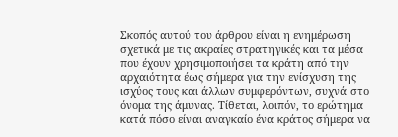Σκοπός αυτού του άρθρου είναι η ενημέρωση σχετικά με τις ακραίες στρατηγικές και τα μέσα που έχουν χρησιμοποιήσει τα κράτη από την αρχαιότητα έως σήμερα για την ενίσχυση της ισχύος τους και άλλων συμφερόντων, συχνά στο όνομα της άμυνας. Τίθεται, λοιπόν, το ερώτημα κατά πόσο είναι αναγκαίο ένα κράτος σήμερα να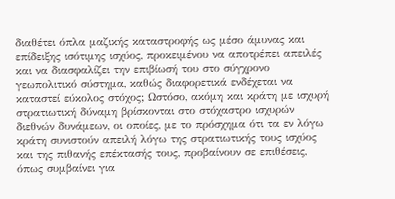διαθέτει όπλα μαζικής καταστροφής ως μέσο άμυνας και επίδειξης ισότιμης ισχύος, προκειμένου να αποτρέπει απειλές και να διασφαλίζει την επιβίωσή του στο σύγχρονο γεωπολιτικό σύστημα, καθώς διαφορετικά ενδέχεται να καταστεί εύκολος στόχος; Ωστόσο, ακόμη και κράτη με ισχυρή στρατιωτική δύναμη βρίσκονται στο στόχαστρο ισχυρών διεθνών δυνάμεων, οι οποίες, με το πρόσχημα ότι τα εν λόγω κράτη συνιστούν απειλή λόγω της στρατιωτικής τους ισχύος και της πιθανής επέκτασής τους, προβαίνουν σε επιθέσεις, όπως συμβαίνει για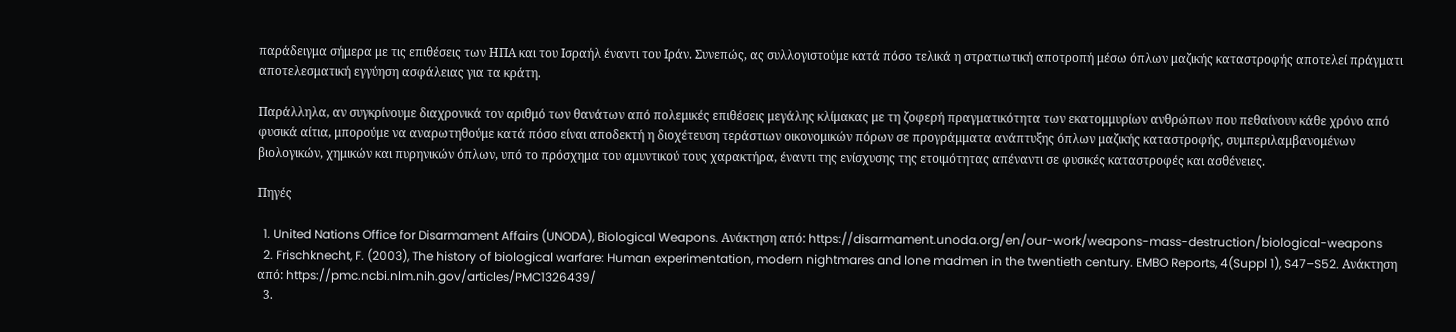παράδειγμα σήμερα με τις επιθέσεις των ΗΠΑ και του Ισραήλ έναντι του Ιράν. Συνεπώς, ας συλλογιστούμε κατά πόσο τελικά η στρατιωτική αποτροπή μέσω όπλων μαζικής καταστροφής αποτελεί πράγματι αποτελεσματική εγγύηση ασφάλειας για τα κράτη.

Παράλληλα, αν συγκρίνουμε διαχρονικά τον αριθμό των θανάτων από πολεμικές επιθέσεις μεγάλης κλίμακας με τη ζοφερή πραγματικότητα των εκατομμυρίων ανθρώπων που πεθαίνουν κάθε χρόνο από φυσικά αίτια, μπορούμε να αναρωτηθούμε κατά πόσο είναι αποδεκτή η διοχέτευση τεράστιων οικονομικών πόρων σε προγράμματα ανάπτυξης όπλων μαζικής καταστροφής, συμπεριλαμβανομένων βιολογικών, χημικών και πυρηνικών όπλων, υπό το πρόσχημα του αμυντικού τους χαρακτήρα, έναντι της ενίσχυσης της ετοιμότητας απέναντι σε φυσικές καταστροφές και ασθένειες.

Πηγές

  1. United Nations Office for Disarmament Affairs (UNODA), Biological Weapons. Ανάκτηση από: https://disarmament.unoda.org/en/our-work/weapons-mass-destruction/biological-weapons
  2. Frischknecht, F. (2003), The history of biological warfare: Human experimentation, modern nightmares and lone madmen in the twentieth century. EMBO Reports, 4(Suppl 1), S47–S52. Ανάκτηση από: https://pmc.ncbi.nlm.nih.gov/articles/PMC1326439/
  3.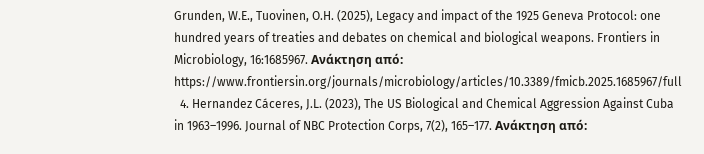Grunden, W.E., Tuovinen, O.H. (2025), Legacy and impact of the 1925 Geneva Protocol: one hundred years of treaties and debates on chemical and biological weapons. Frontiers in Microbiology, 16:1685967. Ανάκτηση από: https://www.frontiersin.org/journals/microbiology/articles/10.3389/fmicb.2025.1685967/full
  4. Hernandez Cáceres, J.L. (2023), The US Biological and Chemical Aggression Against Cuba in 1963–1996. Journal of NBC Protection Corps, 7(2), 165–177. Ανάκτηση από: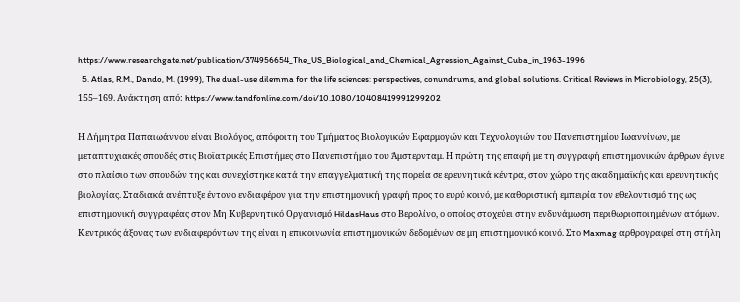https://www.researchgate.net/publication/374956654_The_US_Biological_and_Chemical_Agression_Against_Cuba_in_1963-1996
  5. Atlas, R.M., Dando, M. (1999), The dual-use dilemma for the life sciences: perspectives, conundrums, and global solutions. Critical Reviews in Microbiology, 25(3), 155–169. Ανάκτηση από: https://www.tandfonline.com/doi/10.1080/10408419991299202

Η Δήμητρα Παπαιωάννου είναι Βιολόγος, απόφοιτη του Τμήματος Βιολογικών Εφαρμογών και Τεχνολογιών του Πανεπιστημίου Ιωαννίνων, με μεταπτυχιακές σπουδές στις Βιοϊατρικές Επιστήμες στο Πανεπιστήμιο του Άμστερνταμ. Η πρώτη της επαφή με τη συγγραφή επιστημονικών άρθρων έγινε στο πλαίσιο των σπουδών της και συνεχίστηκε κατά την επαγγελματική της πορεία σε ερευνητικά κέντρα, στον χώρο της ακαδημαϊκής και ερευνητικής βιολογίας. Σταδιακά ανέπτυξε έντονο ενδιαφέρον για την επιστημονική γραφή προς το ευρύ κοινό, με καθοριστική εμπειρία τον εθελοντισμό της ως επιστημονική συγγραφέας στον Μη Κυβερνητικό Οργανισμό HildasHaus στο Βερολίνο, ο οποίος στοχεύει στην ενδυνάμωση περιθωριοποιημένων ατόμων. Κεντρικός άξονας των ενδιαφερόντων της είναι η επικοινωνία επιστημονικών δεδομένων σε μη επιστημονικό κοινό. Στο Maxmag αρθρογραφεί στη στήλη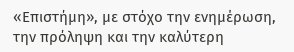«Επιστήμη», με στόχο την ενημέρωση, την πρόληψη και την καλύτερη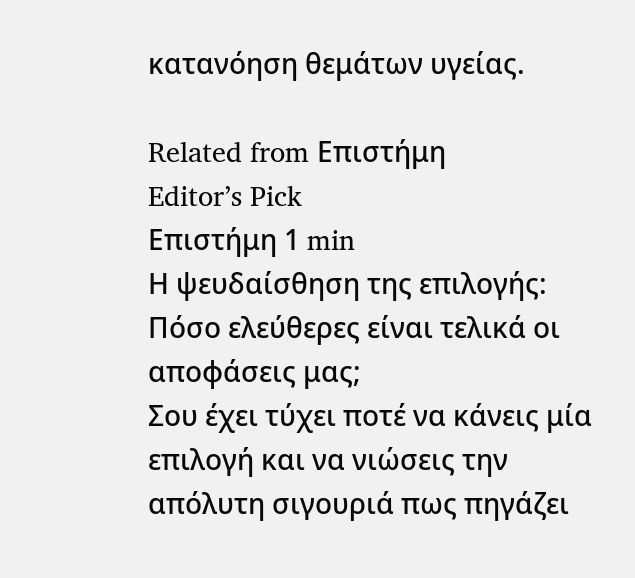κατανόηση θεμάτων υγείας.

Related from Επιστήμη
Editor’s Pick
Επιστήμη 1 min
Η ψευδαίσθηση της επιλογής: Πόσο ελεύθερες είναι τελικά οι αποφάσεις μας;
Σου έχει τύχει ποτέ να κάνεις μία επιλογή και να νιώσεις την απόλυτη σιγουριά πως πηγάζει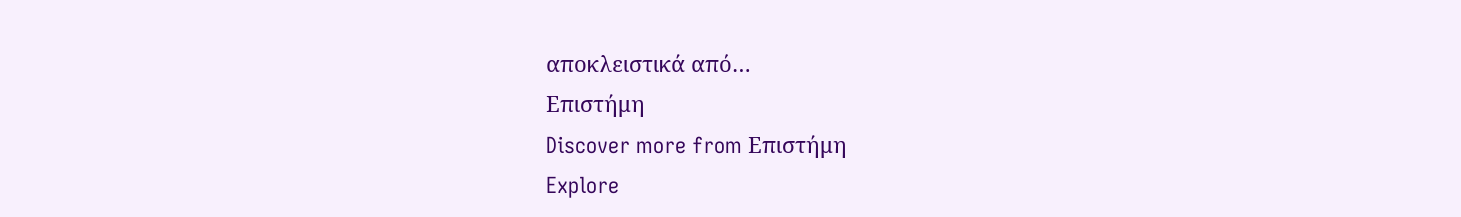αποκλειστικά από…
Επιστήμη
Discover more from Επιστήμη
Explore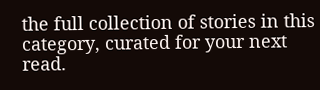the full collection of stories in this category, curated for your next read.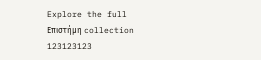Explore the full Επιστήμη collection
123123123